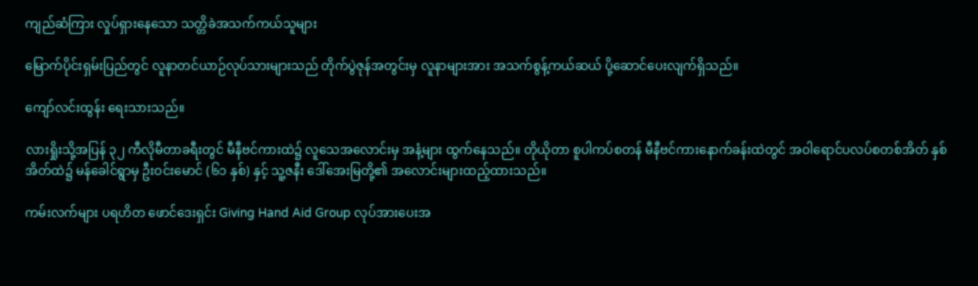ကျည်ဆံကြား လှုပ်ရှားနေသော သတ္တိခဲအသက်ကယ်သူများ

မြောက်ပိုင်းရှမ်းပြည်တွင် လူနာတင်ယာဉ်လုပ်သားများသည် တိုက်ပွဲဇုန်အတွင်းမှ လူနာများအား အသက်စွန့်ကယ်ဆယ် ပို့ဆောင်ပေးလျက်ရှိသည်။

ကျော်လင်းထွန်း ရေးသားသည်။

လားရှိုးသို့အပြန် ၃၂ ကီလိုမီတာခရီးတွင် မီနီဗင်ကားထဲ၌ လူသေအလောင်းမှ အနံ့များ ထွက်နေသည်။ တိုယိုတာ စူပါကပ်စတန် မီနီဗင်ကားနောက်ခန်းထဲတွင် အဝါရောင်ပလပ်စတစ်အိတ် နှစ်အိတ်ထဲ၌ မန်ခေါင်ရွာမှ ဦးဝင်းမောင် (၆၁ နှစ်) နှင့် သူ့ဇနီး ဒေါ်အေးမြတို့၏ အလောင်းများထည့်ထားသည်။

ကမ်းလက်များ ပရဟိတ ဖောင်ဒေးရှင်း Giving Hand Aid Group လုပ်အားပေးအ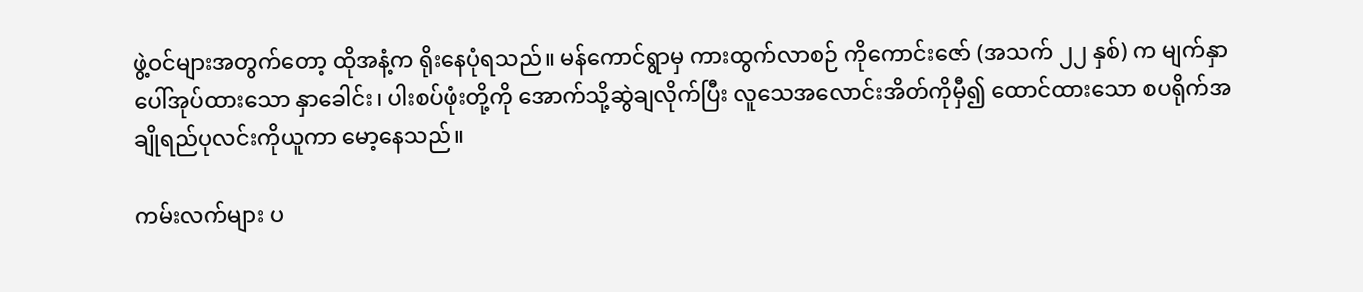ဖွဲ့ဝင်များအတွက်တော့ ထိုအနံ့က ရိုးနေပုံရသည်။ မန်ကောင်ရွာမှ ကားထွက်လာစဉ် ကိုကောင်းဇော် (အသက် ၂၂ နှစ်) က မျက်နှာပေါ်အုပ်ထားသော နှာခေါင်း၊ ပါးစပ်ဖုံးတို့ကို အောက်သို့ဆွဲချလိုက်ပြီး လူသေအလောင်းအိတ်ကိုမှီ၍ ထောင်ထားသော စပရိုက်အချိုရည်ပုလင်းကိုယူကာ မော့နေသည်။

ကမ်းလက်များ ပ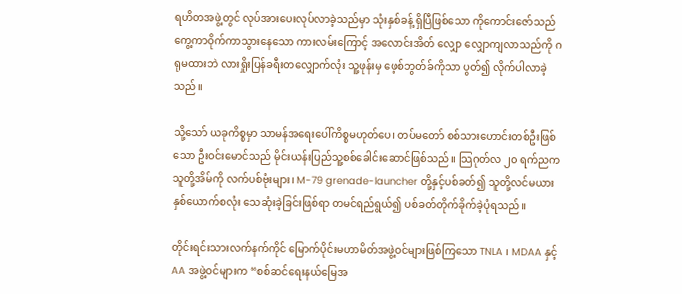ရဟိတအဖွဲ့တွင် လုပ်အားပေးလုပ်လာခဲ့သည်မှာ သုံးနှစ်ခန့် ရှိပြီဖြစ်သော ကိုကောင်းဇော်သည် ကွေ့ကာဝိုက်ကာသွားနေသော ကားလမ်းကြောင့် အလောင်းအိတ် လျှော လျှောကျလာသည်ကို ဂရုမထားဘဲ လားရှိုးပြန်ခရီးတလျှောက်လုံး သူ့ဖုန်းမှ ဖေ့စ်ဘွတ်ခ်ကိုသာ ပွတ်၍ လိုက်ပါလာခဲ့သည်။

သို့သော် ယခုကိစ္စမှာ သာမန်အရေးပေါ်ကိစ္စမဟုတ်ပေ၊ တပ်မတော် စစ်သားဟောင်းတစ်ဦးဖြစ်သော ဦးဝင်းမောင်သည် မိုင်းယန်းပြည်သူ့စစ်ခေါင်းဆောင်ဖြစ်သည်။ သြဂုတ်လ ၂၀ ရက်ညက သူတို့အိမ်ကို လက်ပစ်ဗုံးများ၊ M-79 grenade-launcher တို့နှင့်ပစ်ခတ်၍ သူတို့လင်မယားနှစ်ယောက်စလုံး သေဆုံးခဲ့ခြင်းဖြစ်ရာ တမင်ရည်ရွယ်၍ ပစ်ခတ်တိုက်ခိုက်ခဲ့ပုံရသည်။

တိုင်းရင်းသားလက်နက်ကိုင် မြောက်ပိုင်းမဟာမိတ်အဖွဲ့ဝင်များဖြစ်ကြသော TNLA ၊ MDAA နှင့် AA အဖွဲ့ဝင်များက “စစ်ဆင်ရေးနယ်မြေအ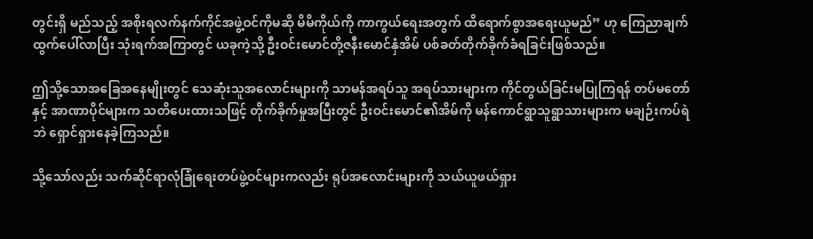တွင်းရှိ မည်သည့် အစိုးရလက်နက်ကိုင်အဖွဲ့ဝင်ကိုမဆို မိမိကိုယ်ကို ကာကွယ်ရေးအတွက် ထိရောက်စွာအရေးယူမည်” ဟု ကြေညာချက်ထွက်ပေါ်လာပြီး သုံးရက်အကြာတွင် ယခုကဲ့သို့ ဦးဝင်းမောင်တို့ဇနီးမောင်နှံအိမ် ပစ်ခတ်တိုက်ခိုက်ခံရခြင်းဖြစ်သည်။

ဤသို့သောအခြေအနေမျိုးတွင် သေဆုံးသူအလောင်းများကို သာမန်အရပ်သူ အရပ်သားများက ကိုင်တွယ်ခြင်းမပြုကြရန် တပ်မတော်နှင့် အာဏာပိုင်များက သတိပေးထားသဖြင့် တိုက်ခိုက်မှုအပြီးတွင် ဦးဝင်းမောင်၏အိမ်ကို မန်ကောင်ရွာသူရွာသားများက မချဉ်းကပ်ရဲဘဲ ရှောင်ရှားနေခဲ့ကြသည်။

သို့သော်လည်း သက်ဆိုင်ရာလုံခြုံရေးတပ်ဖွဲ့ဝင်များကလည်း ရုပ်အလောင်းများကို သယ်ယူဖယ်ရှား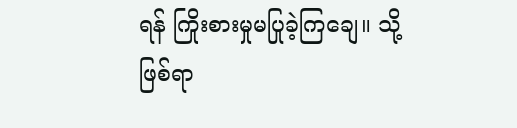ရန် ကြိုးစားမှုမပြုခဲ့ကြချေ။ သို့ဖြစ်ရာ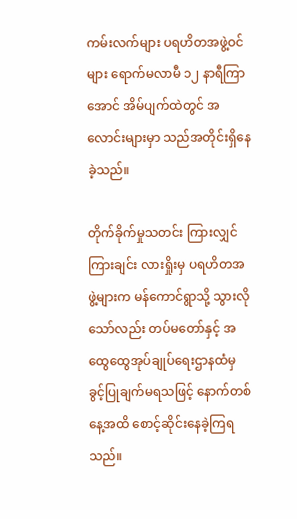ကမ်းလက်များ ပရဟိတအဖွဲ့ဝင်များ ရောက်မလာမီ ၁၂ နာရီကြာအောင် အိမ်ပျက်ထဲတွင် အလောင်းများမှာ သည်အတိုင်းရှိနေခဲ့သည်။

တိုက်ခိုက်မှုသတင်း ကြားလျှင်ကြားချင်း လားရှိုးမှ ပရဟိတအဖွဲ့များက မန်ကောင်ရွာသို့ သွားလိုသော်လည်း တပ်မတော်နှင့် အထွေထွေအုပ်ချုပ်ရေးဌာနထံမှ ခွင့်ပြုချက်မရသဖြင့် နောက်တစ်နေ့အထိ စောင့်ဆိုင်းနေခဲ့ကြရသည်။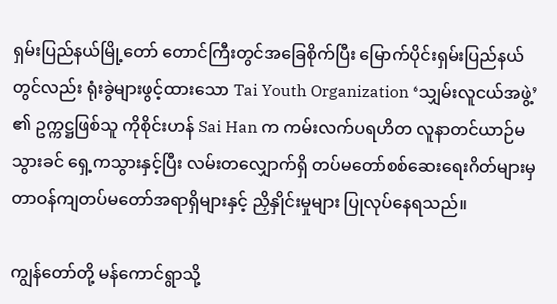ရှမ်းပြည်နယ်မြို့တော် တောင်ကြီးတွင်အခြေစိုက်ပြီး မြောက်ပိုင်းရှမ်းပြည်နယ်တွင်လည်း ရုံးခွဲများဖွင့်ထားသော Tai Youth Organization ‘သျှမ်းလူငယ်အဖွဲ့’ ၏ ဥက္ကဋ္ဌဖြစ်သူ ကိုစိုင်းဟန် Sai Han က ကမ်းလက်ပရဟိတ လူနာတင်ယာဉ်မသွားခင် ရှေ့ကသွားနှင့်ပြီး လမ်းတလျှောက်ရှိ တပ်မတော်စစ်ဆေးရေးဂိတ်များမှ တာဝန်ကျတပ်မတော်အရာရှိများနှင့် ညှိနှိုင်းမှုများ ပြုလုပ်နေရသည်။

ကျွန်တော်တို့ မန်ကောင်ရွာသို့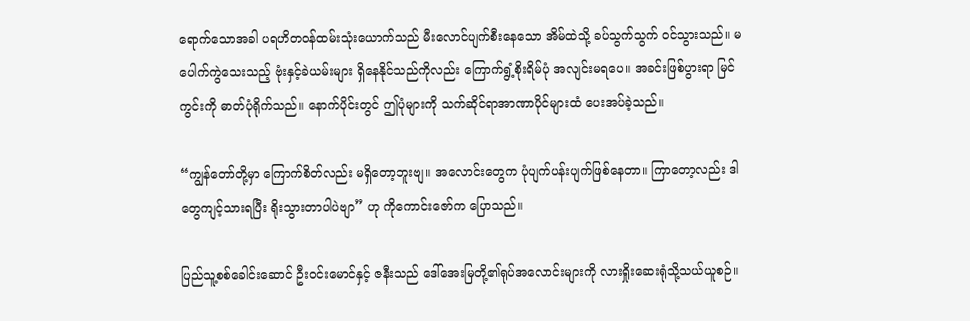ရောက်သောအခါ ပရဟိတဝန်ထမ်းသုံးယောက်သည် မီးလောင်ပျက်စီးနေသော အိမ်ထဲသို့ ခပ်သွက်သွက် ဝင်သွားသည်။ မပေါက်ကွဲသေးသည့် ဗုံးနှင့်ခဲယမ်းများ ရှိနေနိုင်သည်ကိုလည်း ကြောက်ရွံ့စိုးရိမ်ပုံ အလျင်းမရပေ။ အခင်းဖြစ်ပွားရာ မြင်ကွင်းကို ဓာတ်ပုံရိုက်သည်။ နောက်ပိုင်းတွင် ဤပုံများကို သက်ဆိုင်ရာအာဏာပိုင်များထံ ပေးအပ်ခဲ့သည်။

“ကျွန်တော်တို့မှာ ကြောက်စိတ်လည်း မရှိတော့ဘူးဗျ။ အလောင်းတွေက ပုံပျက်ပန်းပျက်ဖြစ်နေတာ။ ကြာတော့လည်း ဒါတွေကျင့်သားရပြီး ရိုးသွားတာပါပဲဗျာ” ဟု ကိုကောင်းဇော်က ပြောသည်။

ပြည်သူ့စစ်ခေါင်းဆောင် ဦးဝင်းမောင်နှင့် ဇနီးသည် ဒေါ်အေးမြတို့၏ရုပ်အလောင်းများကို လားရှိုးဆေးရုံသို့သယ်ယူစဉ်။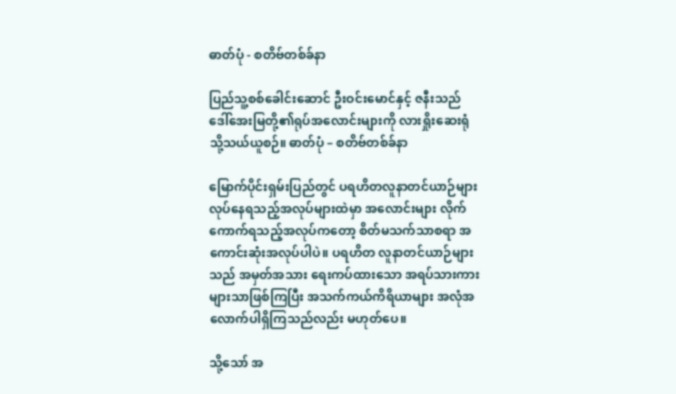ဓာတ်ပုံ - စတိဗ်တစ်ခ်နာ

ပြည်သူ့စစ်ခေါင်းဆောင် ဦးဝင်းမောင်နှင့် ဇနီးသည် ဒေါ်အေးမြတို့၏ရုပ်အလောင်းများကို လားရှိုးဆေးရုံသို့သယ်ယူစဉ်။ ဓာတ်ပုံ – စတိဗ်တစ်ခ်နာ

မြောက်ပိုင်းရှမ်းပြည်တွင် ပရဟိတလူနာတင်ယာဉ်များ လုပ်နေရသည့်အလုပ်များထဲမှာ အလောင်းများ လိုက်ကောက်ရသည့်အလုပ်ကတော့ စိတ်မသက်သာစရာ အကောင်းဆုံးအလုပ်ပါပဲ။ ပရဟိတ လူနာတင်ယာဉ်များသည် အမှတ်အသား ရေးကပ်ထားသော အရပ်သားကားများသာဖြစ်ကြပြီး အသက်ကယ်ကိရိယာများ အလုံအလောက်ပါရှိကြသည်လည်း မဟုတ်ပေ။

သို့သော် အ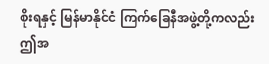စိုးရနှင့် မြန်မာနိုင်ငံ ကြက်ခြေနီအဖွဲ့တို့ကလည်း ဤအ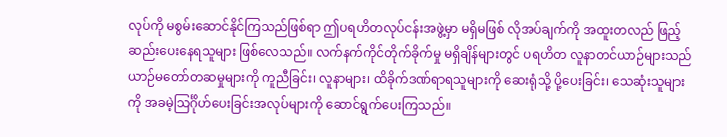လုပ်ကို မစွမ်းဆောင်နိုင်ကြသည်ဖြစ်ရာ ဤပရဟိတလုပ်ငန်းအဖွဲ့မှာ မရှိမဖြစ် လိုအပ်ချက်ကို အထူးတလည် ဖြည့်ဆည်းပေးနေရသူများ ဖြစ်လေသည်။ လက်နက်ကိုင်တိုက်ခိုက်မှု မရှိချိန်များတွင် ပရဟိတ လူနာတင်ယာဉ်များသည် ယာဉ်မတော်တဆမှုများကို ကူညီခြင်း၊ လူနာများ၊ ထိခိုက်ဒဏ်ရာရသူများကို ဆေးရုံသို့ ပို့ပေးခြင်း၊ သေဆုံးသူများကို အခမဲ့သြင်္ဂိုဟ်ပေးခြင်းအလုပ်များကို ဆောင်ရွက်ပေးကြသည်။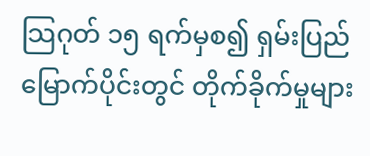သြဂုတ် ၁၅ ရက်မှစ၍ ရှမ်းပြည်မြောက်ပိုင်းတွင် တိုက်ခိုက်မှုများ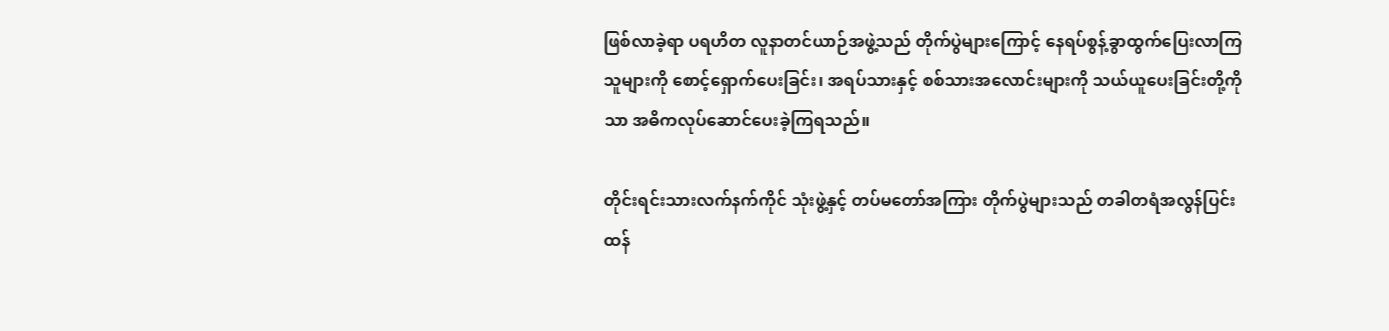ဖြစ်လာခဲ့ရာ ပရဟိတ လူနာတင်ယာဉ်အဖွဲ့သည် တိုက်ပွဲများကြောင့် နေရပ်စွန့်ခွာထွက်ပြေးလာကြသူများကို စောင့်ရှောက်ပေးခြင်း၊ အရပ်သားနှင့် စစ်သားအလောင်းများကို သယ်ယူပေးခြင်းတို့ကိုသာ အဓိကလုပ်ဆောင်ပေးခဲ့ကြရသည်။

တိုင်းရင်းသားလက်နက်ကိုင် သုံးဖွဲ့နှင့် တပ်မတော်အကြား တိုက်ပွဲများသည် တခါတရံအလွန်ပြင်းထန်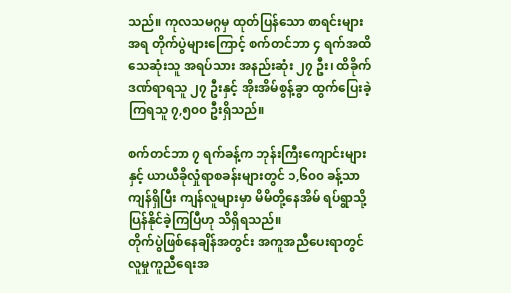သည်။ ကုလသမဂ္ဂမှ ထုတ်ပြန်သော စာရင်းများအရ တိုက်ပွဲများကြောင့် စက်တင်ဘာ ၄ ရက်အထိ သေဆုံးသူ အရပ်သား အနည်းဆုံး ၂၇ ဦး၊ ထိခိုက်ဒဏ်ရာရသူ ၂၇ ဦးနှင့် အိုးအိမ်စွန့်ခွာ ထွက်ပြေးခဲ့ကြရသူ ၇,၅၀၀ ဦးရှိသည်။

စက်တင်ဘာ ၇ ရက်ခန့်က ဘုန်းကြီးကျောင်းများနှင့် ယာယီခိုလှုံရာစခန်းများတွင် ၁,၆၀၀ ခန့်သာ ကျန်ရှိပြီး ကျန်လူများမှာ မိမိတို့နေအိမ် ရပ်ရွာသို့ ပြန်နိုင်ခဲ့ကြပြီဟု သိရှိရသည်။
တိုက်ပွဲဖြစ်နေချိန်အတွင်း အကူအညီပေးရာတွင် လူမှုကူညီရေးအ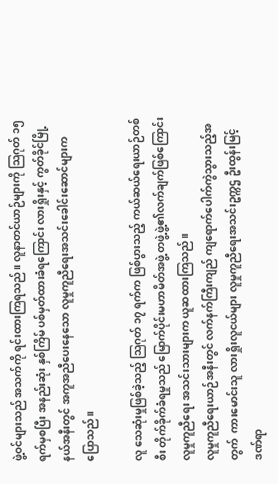ဖွဲ့ဝင်များသည် အသက်ကို ရင်းထားကြရသည်။ လူနာတင်ယာဉ်များကို သြဂုတ် ၁၅ ရက်မှစပြီး အနည်းဆုံး နှစ်ကြိမ် ပစ်မှတ်ထားခံရကြောင်း လားရှိုးနှင့် ကွတ်ခိုင်မြို့နယ်အနီးတွင် အကူအညီပေးနေသော လူမှုကူညီရေးအသင်းခေါင်းဆောင်များက ပြောသည်။

လူ သေဆုံးမှုဖြစ်ခဲ့သည့် သြဂုတ် ၁၇ ရက်က ဖြစ်ပွားသည့် ကယ်ဆယ်ရေးယာဉ်တစ်စီး တိုက်ခိုက်ခံရမှုသည် မြောက်ပိုင်းမဟာမိတ်အဖွဲ့ တဖွဲ့ဖွဲ့၏လက်ချက်ဖြစ်ကြောင်း လူမှုကူညီရေး အသင်းသားများက ယူဆထားကြသည်။
လူမှုကူညီရေးယာဉ်အနီးတွင် လက်နက်ကြီးကျည် ကျရောက်ပေါက်ကွဲသွားသည့်အတွက်  ကားမောင်းသူ လားရှိုးလူငယ်များ လူမှုကူညီရေးအသင်းဥက္ကဌ ဦးထွန်းမြင့် ဒဏ်ရာ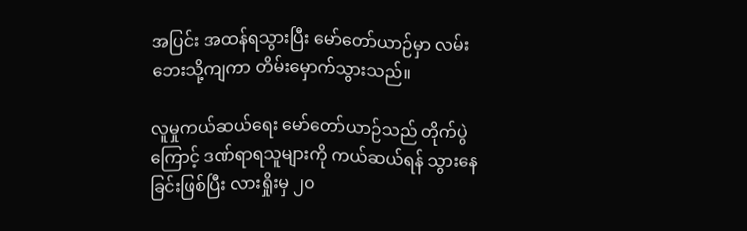အပြင်း အထန်ရသွားပြီး မော်တော်ယာဉ်မှာ လမ်းဘေးသို့ကျကာ တိမ်းမှောက်သွားသည်။

လူမှုကယ်ဆယ်ရေး မော်တော်ယာဉ်သည် တိုက်ပွဲကြောင့် ဒဏ်ရာရသူများကို ကယ်ဆယ်ရန် သွားနေခြင်းဖြစ်ပြီး လားရှိုးမှ ၂၀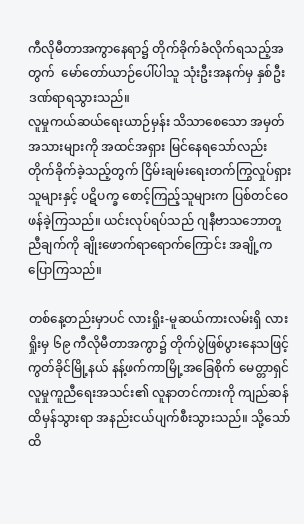ကီလိုမီတာအကွာနေရာ၌ တိုက်ခိုက်ခံလိုက်ရသည့်အတွက်  မော်တော်ယာဉ်ပေါ်ပါသူ သုံးဦးအနက်မှ နှစ်ဦးဒဏ်ရာရသွားသည်။
လူမှုကယ်ဆယ်ရေးယာဉ်မှန်း သိသာစေသော အမှတ်အသားများကို အထင်အရှား မြင်နေရသော်လည်း တိုက်ခိုက်ခဲ့သည့်တွက် ငြိမ်းချမ်းရေးတက်ကြွလှုပ်ရှားသူများနှင့် ပဋိပက္ခ စောင့်ကြည့်သူများက ပြစ်တင်ဝေဖန်ခဲ့ကြသည်။ ယင်းလုပ်ရပ်သည် ဂျနီဗာသဘောတူညီချက်ကို ချိုးဖောက်ရာရောက်ကြောင်း အချို့ကပြောကြသည်။

တစ်နေ့တည်းမှာပင် လားရှိုး-မူဆယ်ကားလမ်းရှိ လားရှိုးမှ ၆၉ ကီလိုမီတာအကွာ၌ တိုက်ပွဲဖြစ်ပွားနေသဖြင့် ကွတ်ခိုင်မြို့နယ် နန့်ဖက်ကာမြို့အခြေစိုက် မေတ္တာရှင် လူမှုကူညီရေးအသင်း၏ လူနာတင်ကားကို ကျည်ဆန်ထိမှန်သွားရာ အနည်းငယ်ပျက်စီးသွားသည်။ သို့သော် ထိ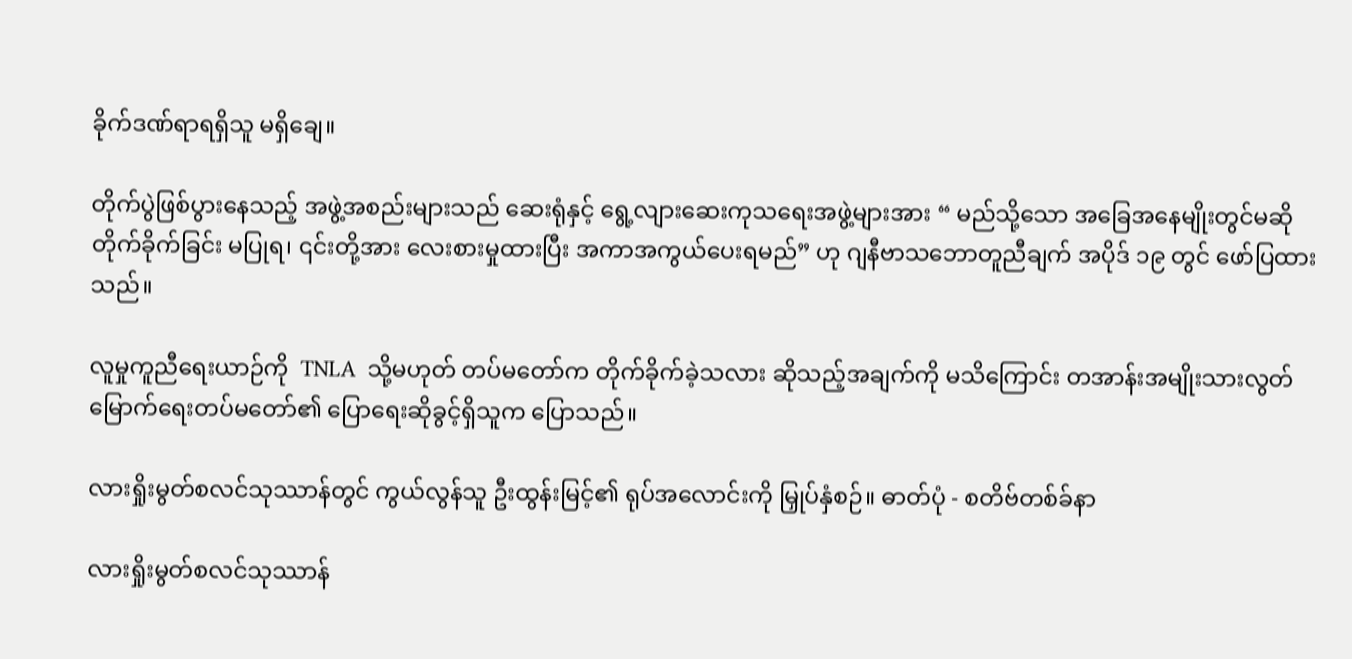ခိုက်ဒဏ်ရာရရှိသူ မရှိချေ။

တိုက်ပွဲဖြစ်ပွားနေသည့် အဖွဲ့အစည်းများသည် ဆေးရုံနှင့် ရွေ့လျားဆေးကုသရေးအဖွဲ့များအား “ မည်သို့သော အခြေအနေမျိုးတွင်မဆို တိုက်ခိုက်ခြင်း မပြုရ၊ ၎င်းတို့အား လေးစားမှုထားပြီး အကာအကွယ်ပေးရမည်” ဟု ဂျနီဗာသဘောတူညီချက် အပိုဒ် ၁၉ တွင် ဖော်ပြထားသည်။

လူမှုကူညီရေးယာဉ်ကို  TNLA  သို့မဟုတ် တပ်မတော်က တိုက်ခိုက်ခဲ့သလား ဆိုသည့်အချက်ကို မသိကြောင်း တအာန်းအမျိုးသားလွတ်မြောက်ရေးတပ်မတော်၏ ပြောရေးဆိုခွင့်ရှိသူက ပြောသည်။

လားရှိုးမွတ်စလင်သုဿာန်တွင် ကွယ်လွန်သူ ဦးထွန်းမြင့်၏ ရုပ်အလောင်းကို မြှုပ်နှံစဉ်။ ဓာတ်ပုံ - စတိဗ်တစ်ခ်နာ

လားရှိုးမွတ်စလင်သုဿာန်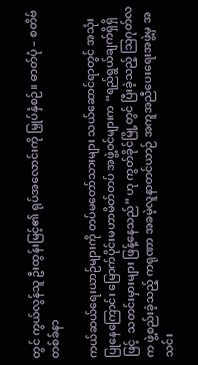တွင် ကွယ်လွန်သူ ဦးထွန်းမြင့်၏ ရုပ်အလောင်းကို မြှုပ်နှံစဉ်။ ဓာတ်ပုံ – စတိဗ်တစ်ခ်နာ

ကယ်ဆယ်ရေးယာဉ်များကို တပ်မတော်သားများ သယ်ဆောင်ရာတွင် အသုံးပြုနေကြောင်း မြောက်ပိုင်းမဟာမိတ်တပ် အဖွဲ့ဝင်များက “ရည်ရွယ်ချက်ရှိရှိဖြင့်  သတင်းမှားများ ဖြန့်နေသည်” ဟု ကွတ်ခိုင်မြို့တွင် ပြီးခဲ့သည့် သြဂုတ်လက ဖွဲ့စည်းခဲ့သည့် ကရုဏာ အခမဲ့လူနာတင်ယာဉ် အကူအညီပေးရေးအဖွဲ့မှ အသင်း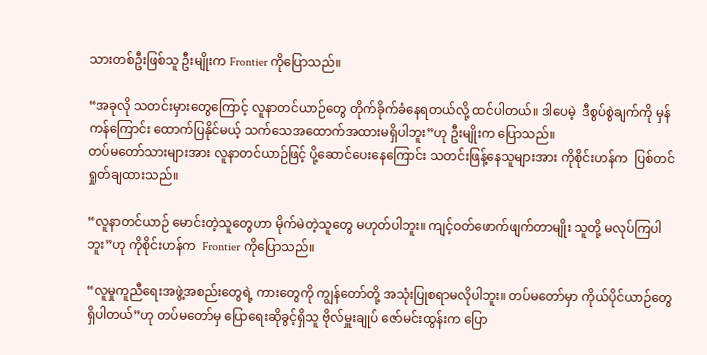သားတစ်ဦးဖြစ်သူ ဦးမျိုးက Frontier ကိုပြောသည်။

“အခုလို သတင်းမှားတွေကြောင့် လူနာတင်ယာဉ်တွေ တိုက်ခိုက်ခံနေရတယ်လို့ ထင်ပါတယ်။ ဒါပေမဲ့  ဒီစွပ်စွဲချက်ကို မှန်ကန်ကြောင်း ထောက်ပြနိုင်မယ့် သက်သေအထောက်အထားမရှိပါဘူး”ဟု ဦးမျိုးက ပြောသည်။
တပ်မတော်သားများအား လူနာတင်ယာဉ်ဖြင့် ပို့ဆောင်ပေးနေကြောင်း သတင်းဖြန့်နေသူများအား ကိုစိုင်းဟန်က  ပြစ်တင်ရှုတ်ချထားသည်။

“လူနာတင်ယာဉ် မောင်းတဲ့သူတွေဟာ မိုက်မဲတဲ့သူတွေ မဟုတ်ပါဘူး။ ကျင့်ဝတ်ဖောက်ဖျက်တာမျိုး သူတို့ မလုပ်ကြပါဘူး”ဟု ကိုစိုင်းဟန်က  Frontier ကိုပြောသည်။

“လူမှုကူညီရေးအဖွဲ့အစည်းတွေရဲ့ ကားတွေကို ကျွန်တော်တို့ အသုံးပြုစရာမလိုပါဘူး။ တပ်မတော်မှာ ကိုယ်ပိုင်ယာဉ်တွေ ရှိပါတယ်”ဟု တပ်မတော်မှ ပြောရေးဆိုခွင့်ရှိသူ ဗိုလ်မှူးချုပ် ဇော်မင်းထွန်းက ပြော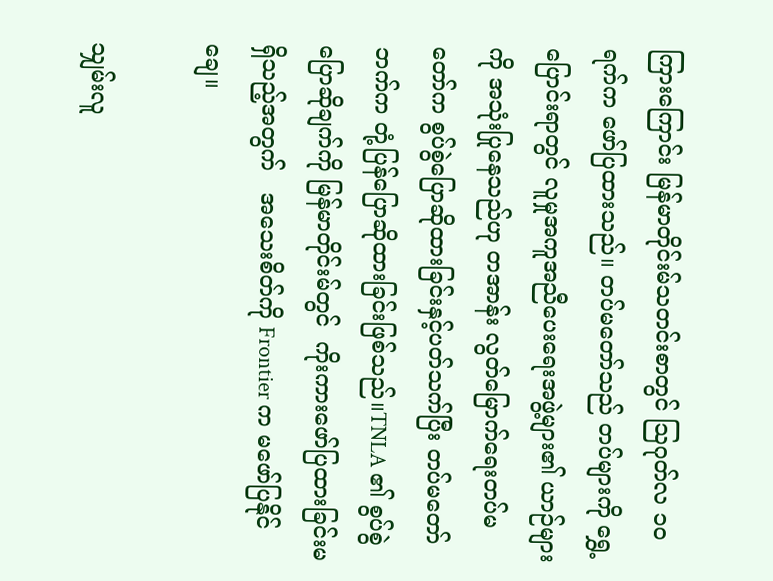ကြားကြောင်း မြန်မာတိုင်းမ်သတင်းစာတွင် သြဂုတ်လ ၁၀ ရက်က ဖော်ပြထားသည်။ တပ်မတော်သည် တပ်များကို ရွှေ့ပြောင်းရာတွင် လူမှုအကူအညီပေးရေးအဖွဲ့များ၏ ယာဉ်များကို အသုံးပြုနေသည်ဟု တအာန်း လွတ်မြောက်ရေးတပ်မတော်က စွပ်စွဲပြောဆိုထားခြင်းနှင့်ပတ်သက်ပြီး တပ်မတော်ဘက်က တုံ့ပြန်ပြောဆိုထားခြင်းဖြစ်သည်။TNLA ၏ စွပ်စွဲပြောဆိုချက်ကို မြန်မာတိုင်းမ်တွင်  ကိုးကားဖော်ပြထားခြင်းမရှိသည့်အတွက်   အသေးစိတ်ကို Frontier က မဖော်ပြနိုင်ချေ။

သျှမ်းလူ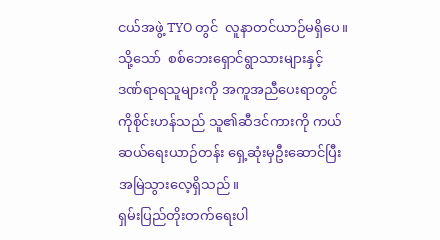ငယ်အဖွဲ့ TYO တွင်  လူနာတင်ယာဉ်မရှိပေ။ သို့သော်  စစ်ဘေးရှောင်ရွာသားများနှင့်    ဒဏ်ရာရသူများကို အကူအညီပေးရာတွင် ကိုစိုင်းဟန်သည် သူ၏ဆီဒင်ကားကို ကယ်ဆယ်ရေးယာဉ်တန်း ရှေ့ဆုံးမှဦးဆောင်ပြီး အမြဲသွားလေ့ရှိသည်။
ရှမ်းပြည်တိုးတက်ရေးပါ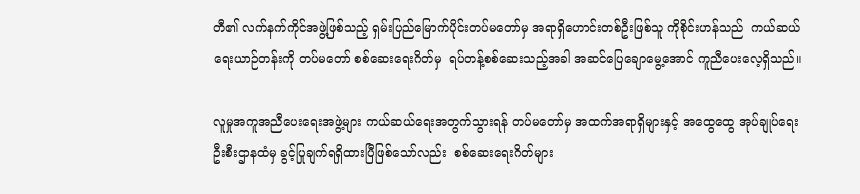တီ၏ လက်နက်ကိုင်အဖွဲ့ဖြစ်သည့် ရှမ်းပြည်မြောက်ပိုင်းတပ်မတော်မှ အရာရှိဟောင်းတစ်ဦးဖြစ်သူ ကိုစိုင်းဟန်သည်  ကယ်ဆယ်ရေးယာဉ်တန်းကို တပ်မတော် စစ်ဆေးရေးဂိတ်မှ  ရပ်တန့်စစ်ဆေးသည့်အခါ အဆင်ပြေချောမွေ့အောင် ကူညီပေးလေ့ရှိသည်။

လူမှုအကူအညီပေးရေးအဖွဲ့များ ကယ်ဆယ်ရေးအတွက်သွားရန် တပ်မတော်မှ အထက်အရာရှိများနှင့် အထွေထွေ အုပ်ချုပ်ရေးဦးစီးဌာနထံမှ ခွင့်ပြုချက်ရရှိထားပြီဖြစ်သော်လည်း  စစ်ဆေးရေးဂိတ်များ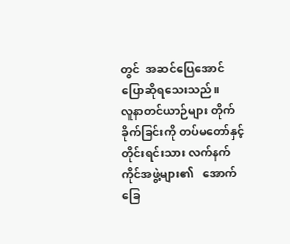တွင်  အဆင်ပြေအောင် ပြောဆိုရသေးသည်။
လူနာတင်ယာဉ်များ တိုက်ခိုက်ခြင်းကို တပ်မတော်နှင့် တိုင်းရင်းသား လက်နက်ကိုင်အဖွဲ့များ၏   အောက်ခြေ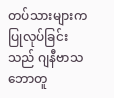တပ်သားများက ပြုလုပ်ခြင်းသည် ဂျနီဗာသဘောတူ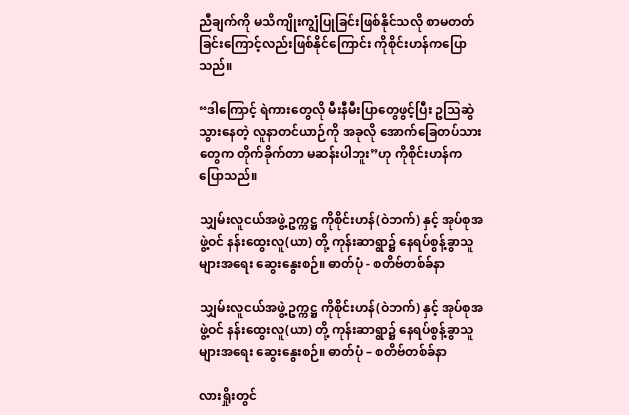ညီချက်ကို မသိကျိုးကျွံပြုခြင်းဖြစ်နိုင်သလို စာမတတ်ခြင်းကြောင့်လည်းဖြစ်နိုင်ကြောင်း ကိုစိုင်းဟန်ကပြောသည်။

“ဒါကြောင့် ရဲကားတွေလို မီးနီမီးပြာတွေဖွင့်ပြီး ဥသြဆွဲသွားနေတဲ့ လူနာတင်ယာဉ်ကို အခုလို အောက်ခြေတပ်သားတွေက တိုက်ခိုက်တာ မဆန်းပါဘူး”ဟု ကိုစိုင်းဟန်က ပြောသည်။

သျှမ်းလူငယ်အဖွဲ့ ဥက္ကဋ္ဌ ကိုစိုင်းဟန်(ဝဲဘက်) နှင့် အုပ်စုအဖွဲ့ဝင် နန်းထွေးလူ(ယာ) တို့ ကုန်းဆာရွာ၌ နေရပ်စွန့်ခွာသူများအရေး ဆွေးနွေးစဉ်။ ဓာတ်ပုံ - စတိဗ်တစ်ခ်နာ

သျှမ်းလူငယ်အဖွဲ့ ဥက္ကဋ္ဌ ကိုစိုင်းဟန်(ဝဲဘက်) နှင့် အုပ်စုအဖွဲ့ဝင် နန်းထွေးလူ(ယာ) တို့ ကုန်းဆာရွာ၌ နေရပ်စွန့်ခွာသူများအရေး ဆွေးနွေးစဉ်။ ဓာတ်ပုံ – စတိဗ်တစ်ခ်နာ

လားရှိုးတွင်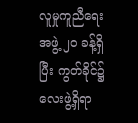လူမှုကူညီရေးအဖွဲ့ ၂၀ ခန့်ရှိပြီး ကွတ်ခိုင်၌ လေးဖွဲ့ရှိရာ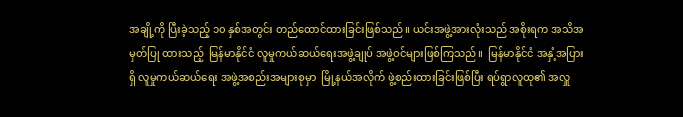အချို့ကို ပြီးခဲ့သည့် ၁၀ နှစ်အတွင်း တည်ထောင်ထားခြင်းဖြစ်သည်။ ယင်းအဖွဲ့အားလုံးသည် အစိုးရက အသိအမှတ်ပြု ထားသည့်  မြန်မာနိုင်ငံ လူမှုကယ်ဆယ်ရေးအဖွဲ့ချုပ် အဖွဲ့ဝင်များဖြစ်ကြသည်။  မြန်မာနိုင်ငံ အနှံ့အပြားရှိ လူမှုကယ်ဆယ်ရေး အဖွဲ့အစည်းအများစုမှာ  မြို့နယ်အလိုက် ဖွဲ့စည်းထားခြင်းဖြစ်ပြီး ရပ်ရွာလူထု၏ အလှူ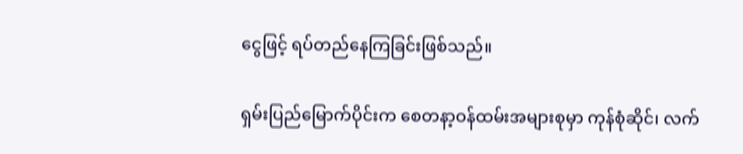ငွေဖြင့် ရပ်တည်နေကြခြင်းဖြစ်သည်။

ရှမ်းပြည်မြောက်ပိုင်းက စေတနာ့ဝန်ထမ်းအများစုမှာ ကုန်စုံဆိုင်၊ လက်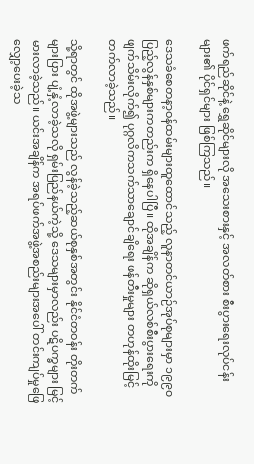ဖက်ရည်ဆိုင်နဲ့ ရွှေဆိုင်များလို အသေးစားနှင့် အလတ်စား စီးပွားရေးလုပ်ငန်းများ၏ ပိုင်ရှင်များ ဖြစ်ကြသည်။

ဒေသခံစေတနာ့ဝန်ထမ်းများထူထောင်သည့် လူနာတင်ယာဉ်အုပ်စုများမှာ ၁၉၉၀ ပြည့်လွန်နှစ်များကတည်းက ရှိနေပါပြီ။ ထိုအချိန်က ဆိုရှယ်လစ်စီးပွားရေးကို ဖျက်သိမ်းလိုက်၍ ပုဂ္ဂလိကသက်သာချောင်ချိရေး ဖန်တီးမှုများ တဟုန်ထိုးမြင့်တက်လာခဲ့သည်။

သို့ရာတွင် ထိုအဖွဲ့များသည် လွန်ခဲ့သည့်ဆယ်စုနှစ်အတွင်း နိုင်ငံတဝန်း တိုးတက်များပြား ပျံ့နှံ့လာခဲ့သလို ရှမ်းပြည်နယ်ကဲ့သို့ ဒေသများမှာလည်း ပဋိပက္ခများ မြင့်မားလာခဲ့သည်။ ယင်းအချိန်က အရပ်ဖက်အဖွဲ့အစည်းများအပေါ် တင်းကျပ်မှုဖြေလျှော့ပေးခဲ့သ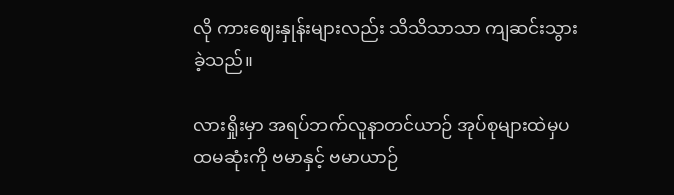လို ကားဈေးနှုန်းများလည်း သိသိသာသာ ကျဆင်းသွားခဲ့သည်။

လားရှိုးမှာ အရပ်ဘက်လူနာတင်ယာဉ် အုပ်စုများထဲမှပထမဆုံးကို ဗမာနှင့် ဗမာယာဉ်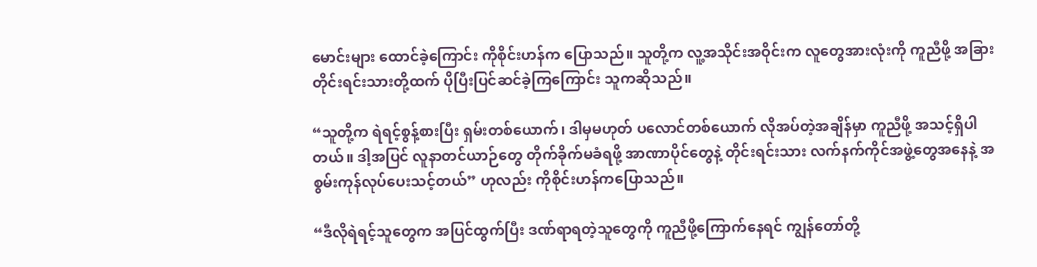မောင်းများ ထောင်ခဲ့ကြောင်း ကိုစိုင်းဟန်က ပြောသည်။ သူတို့က လူ့အသိုင်းအဝိုင်းက လူတွေအားလုံးကို ကူညီဖို့ အခြားတိုင်းရင်းသားတို့ထက် ပိုပြီးပြင်ဆင်ခဲ့ကြကြောင်း သူကဆိုသည်။

“သူတို့က ရဲရင့်စွန့်စားပြီး ရှမ်းတစ်ယောက်၊ ဒါမှမဟုတ် ပလောင်တစ်ယောက် လိုအပ်တဲ့အချိန်မှာ ကူညီဖို့ အသင့်ရှိပါတယ်။ ဒါ့အပြင် လူနာတင်ယာဉ်တွေ တိုက်ခိုက်မခံရဖို့ အာဏာပိုင်တွေနဲ့ တိုင်းရင်းသား လက်နက်ကိုင်အဖွဲ့တွေအနေနဲ့ အစွမ်းကုန်လုပ်ပေးသင့်တယ်” ဟုလည်း ကိုစိုင်းဟန်ကပြောသည်။

“ဒီလိုရဲရင့်သူတွေက အပြင်ထွက်ပြီး ဒဏ်ရာရတဲ့သူတွေကို ကူညီဖို့ကြောက်နေရင် ကျွန်တော်တို့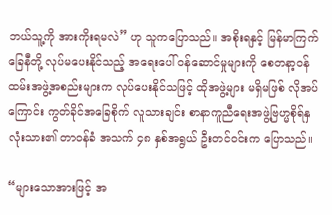ဘယ်သူ့ကို အားကိုးရမလဲ” ဟု သူကပြောသည်။ အစိုးရနှင့် မြန်မာကြက်ခြေနီတို့ လုပ်မပေးနိုင်သည့် အရေးပေါ် ဝန်ဆောင်မှုများကို စေတနာ့ဝန်ထမ်းအဖွဲ့အစည်းများက လုပ်ပေးနိုင်သဖြင့် ထိုအဖွဲ့များ မရှိမဖြစ် လိုအပ်ကြောင်း ကွတ်ခိုင်အခြေစိုက် လူသားချင်း စာနာကူညီရေးအဖွဲ့ဗြဟ္မစိုရ်နှလုံးသား၏ တာဝန်ခံ အသက် ၄၈ နှစ်အရွယ် ဦးတင်ဝင်းက ပြောသည်။

“များသောအားဖြင့် အ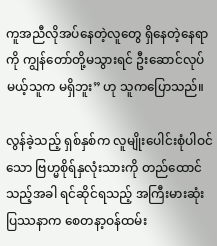ကူအညီလိုအပ်နေတဲ့လူတွေ ရှိနေတဲ့နေရာကို ကျွန်တော်တို့မသွားရင် ဦးဆောင်လုပ်မယ့်သူက မရှိဘူး” ဟု သူကပြောသည်။

လွန်ခဲ့သည့် ရှစ်နှစ်က လူမျိုးပေါင်းစုံပါဝင်သော ဗြဟ္မစိုရ်နှလုံးသားကို တည်ထောင်သည့်အခါ ရင်ဆိုင်ရသည့် အကြီးမားဆုံးပြဿနာက စေတနာ့ဝန်ထမ်း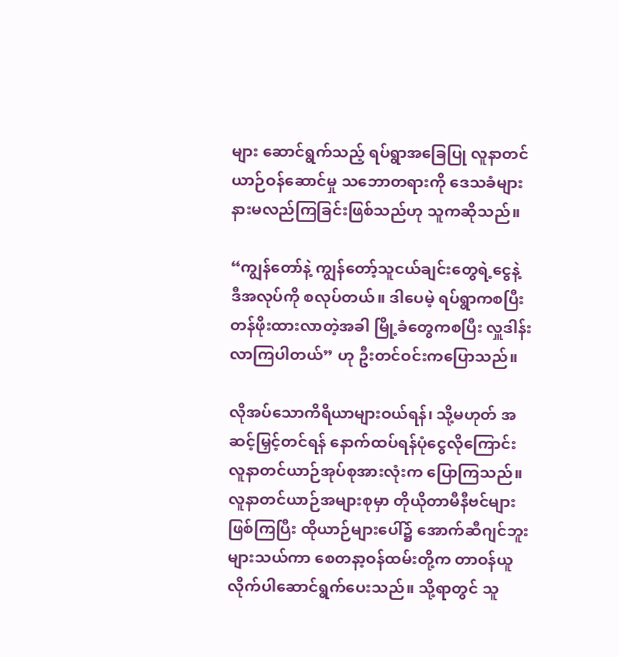များ ဆောင်ရွက်သည့် ရပ်ရွာအခြေပြု လူနာတင်ယာဉ်ဝန်ဆောင်မှု သဘောတရားကို ဒေသခံများ နားမလည်ကြခြင်းဖြစ်သည်ဟု သူကဆိုသည်။

“ကျွန်တော်နဲ့ ကျွန်တော့်သူငယ်ချင်းတွေရဲ့ငွေနဲ့ ဒီအလုပ်ကို စလုပ်တယ်။ ဒါပေမဲ့ ရပ်ရွာကစပြီး တန်ဖိုးထားလာတဲ့အခါ မြို့ခံတွေကစပြီး လှူဒါန်းလာကြပါတယ်” ဟု ဦးတင်ဝင်းကပြောသည်။

လိုအပ်သောကိရိယာများဝယ်ရန်၊ သို့မဟုတ် အဆင့်မြှင့်တင်ရန် နောက်ထပ်ရန်ပုံငွေလိုကြောင်း လူနာတင်ယာဉ်အုပ်စုအားလုံးက ပြောကြသည်။ လူနာတင်ယာဉ်အများစုမှာ တိုယိုတာမီနီဗင်များဖြစ်ကြပြီး ထိုယာဉ်များပေါ်၌ အောက်ဆီဂျင်ဘူးများသယ်ကာ စေတနာ့ဝန်ထမ်းတို့က တာဝန်ယူ လိုက်ပါဆောင်ရွက်ပေးသည်။ သို့ရာတွင် သူ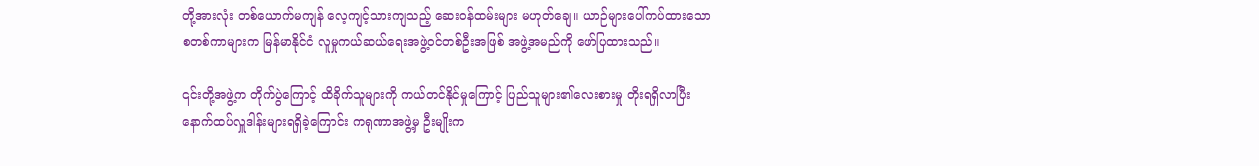တို့အားလုံး တစ်ယောက်မကျန် လေ့ကျင့်သားကျသည့် ဆေးဝန်ထမ်းများ မဟုတ်ချေ။ ယာဉ်များပေါ်ကပ်ထားသော စတစ်ကာများက မြန်မာနိုင်ငံ လူမှုကယ်ဆယ်ရေးအဖွဲ့ဝင်တစ်ဦးအဖြစ် အဖွဲ့အမည်ကို ဖော်ပြထားသည်။

၎င်းတို့အဖွဲ့က တိုက်ပွဲကြောင့် ထိခိုက်သူများကို ကယ်တင်နိုင်မှုကြောင့် ပြည်သူများ၏လေးစားမှု တိုးရရှိလာပြီး နောက်ထပ်လှူဒါန်းများရရှိခဲ့ကြောင်း ကရုဏာအဖွဲ့မှ ဦးမျိုးက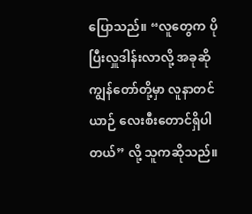ပြောသည်။ “လူတွေက ပိုပြီးလှူဒါန်းလာလို့ အခုဆို ကျွန်တော်တို့မှာ လူနာတင်ယာဉ် လေးစီးတောင်ရှိပါတယ်” လို့ သူကဆိုသည်။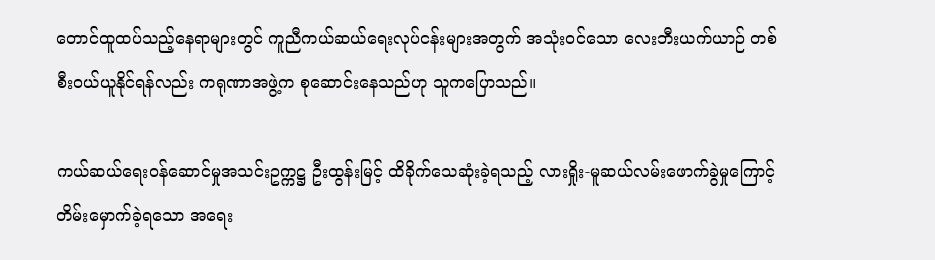တောင်ထူထပ်သည့်နေရာများတွင် ကူညီကယ်ဆယ်ရေးလုပ်ငန်းများအတွက် အသုံးဝင်သော လေးဘီးယက်ယာဉ် တစ်စီးဝယ်ယူနိုင်ရန်လည်း ကရုဏာအဖွဲ့က စုဆောင်းနေသည်ဟု သူကပြောသည်။

ကယ်ဆယ်ရေးဝန်ဆောင်မှုအသင်းဥက္ကဋ္ဌ ဦးထွန်းမြင့် ထိခိုက်သေဆုံးခဲ့ရသည့် လားရှိုး-မူဆယ်လမ်းဖောက်ခွဲမှုကြောင့် တိမ်းမှောက်ခဲ့ရသော အရေး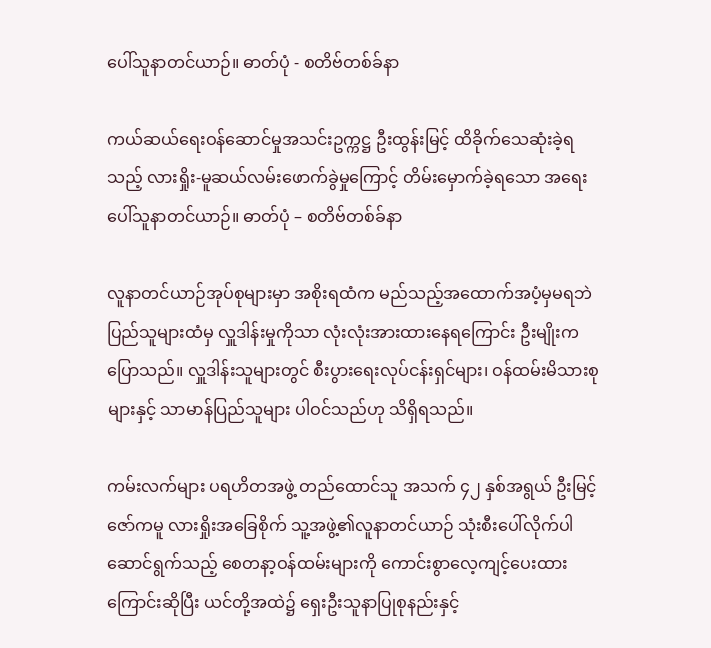ပေါ်သူနာတင်ယာဉ်။ ဓာတ်ပုံ - စတိဗ်တစ်ခ်နာ

ကယ်ဆယ်ရေးဝန်ဆောင်မှုအသင်းဥက္ကဋ္ဌ ဦးထွန်းမြင့် ထိခိုက်သေဆုံးခဲ့ရသည့် လားရှိုး-မူဆယ်လမ်းဖောက်ခွဲမှုကြောင့် တိမ်းမှောက်ခဲ့ရသော အရေးပေါ်သူနာတင်ယာဉ်။ ဓာတ်ပုံ – စတိဗ်တစ်ခ်နာ

လူနာတင်ယာဉ်အုပ်စုများမှာ အစိုးရထံက မည်သည့်အထောက်အပံ့မှမရဘဲ ပြည်သူများထံမှ လှူဒါန်းမှုကိုသာ လုံးလုံးအားထားနေရကြောင်း ဦးမျိုးကပြောသည်။ လှူဒါန်းသူများတွင် စီးပွားရေးလုပ်ငန်းရှင်များ၊ ဝန်ထမ်းမိသားစုများနှင့် သာမာန်ပြည်သူများ ပါဝင်သည်ဟု သိရှိရသည်။

ကမ်းလက်များ ပရဟိတအဖွဲ့ တည်ထောင်သူ အသက် ၄၂ နှစ်အရွယ် ဦးမြင့်ဇော်ကမူ လားရှိုးအခြေစိုက် သူ့အဖွဲ့၏လူနာတင်ယာဉ် သုံးစီးပေါ်လိုက်ပါဆောင်ရွက်သည့် စေတနာ့ဝန်ထမ်းများကို ကောင်းစွာလေ့ကျင့်ပေးထားကြောင်းဆိုပြီး ယင်တို့အထဲ၌ ရှေးဦးသူနာပြုစုနည်းနှင့်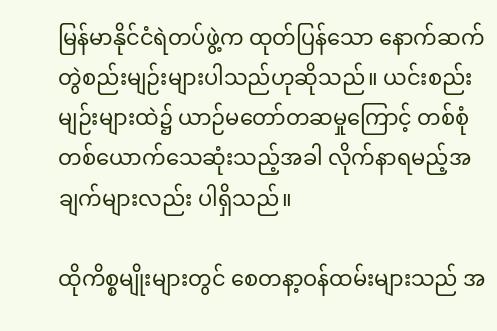မြန်မာနိုင်ငံရဲတပ်ဖွဲ့က ထုတ်ပြန်သော နောက်ဆက်တွဲစည်းမျဉ်းများပါသည်ဟုဆိုသည်။ ယင်းစည်းမျဉ်းများထဲ၌ ယာဉ်မတော်တဆမှုကြောင့် တစ်စုံတစ်ယောက်သေဆုံးသည့်အခါ လိုက်နာရမည့်အချက်များလည်း ပါရှိသည်။

ထိုကိစ္စမျိုးများတွင် စေတနာ့ဝန်ထမ်းများသည် အ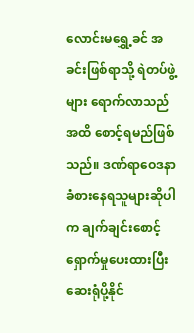လောင်းမရွှေ့ခင် အခင်းဖြစ်ရာသို့ ရဲတပ်ဖွဲ့များ ရောက်လာသည်အထိ စောင့်ရမည်ဖြစ်သည်။ ဒဏ်ရာဝေဒနာ ခံစားနေရသူများဆိုပါက ချက်ချင်းစောင့်ရှောက်မှုပေးထားပြီး ဆေးရုံပို့နိုင်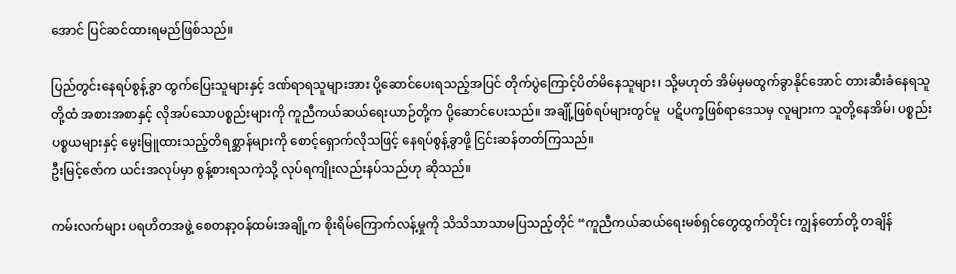အောင် ပြင်ဆင်ထားရမည်ဖြစ်သည်။

ပြည်တွင်းနေရပ်စွန့်ခွာ ထွက်ပြေးသူများနှင့် ဒဏ်ရာရသူများအား ပို့ဆောင်ပေးရသည့်အပြင် တိုက်ပွဲကြောင့်ပိတ်မိနေသူများ၊ သို့မဟုတ် အိမ်မှမထွက်ခွာနိုင်အောင် တားဆီးခံနေရသူတို့ထံ အစားအစာနှင့် လိုအပ်သောပစ္စည်းများကို ကူညီကယ်ဆယ်ရေးယာဉ်တို့က ပို့ဆောင်ပေးသည်။ အချို့်ဖြစ်ရပ်များတွင်မူ  ပဋိပက္ခဖြစ်ရာဒေသမှ လူများက သူတို့နေအိမ်၊ ပစ္စည်းပစ္စယများနှင့် မွေးမြူထားသည့်တိရစ္ဆာန်များကို စောင့်ရှောက်လိုသဖြင့် နေရပ်စွန့်ခွာဖို့ ငြင်းဆန်တတ်ကြသည်။
ဦးမြင့်ဇော်က ယင်းအလုပ်မှာ စွန့်စားရသကဲ့သို့ လုပ်ရကျိုးလည်းနပ်သည်ဟု ဆိုသည်။

ကမ်းလက်များ ပရဟိတအဖွဲ့ စေတနာ့ဝန်ထမ်းအချို့က စိုးရိမ်ကြောက်လန့်မှုကို သိသိသာသာမပြသည့်တိုင် “ကူညီကယ်ဆယ်ရေးမစ်ရှင်တွေထွက်တိုင်း ကျွန်တော်တို့ တချိန်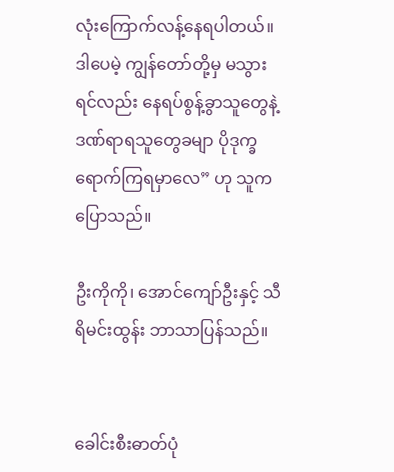လုံးကြောက်လန့်နေရပါတယ်။ ဒါပေမဲ့ ကျွန်တော်တို့မှ မသွားရင်လည်း နေရပ်စွန့်ခွာသူတွေနဲ့ ဒဏ်ရာရသူတွေခမျာ ပိုဒုက္ခရောက်ကြရမှာလေ” ဟု သူကပြောသည်။

ဦးကိုကို၊ အောင်ကျော်ဦးနှင့် သီရိမင်းထွန်း ဘာသာပြန်သည်။


ခေါင်းစီးဓာတ်ပုံ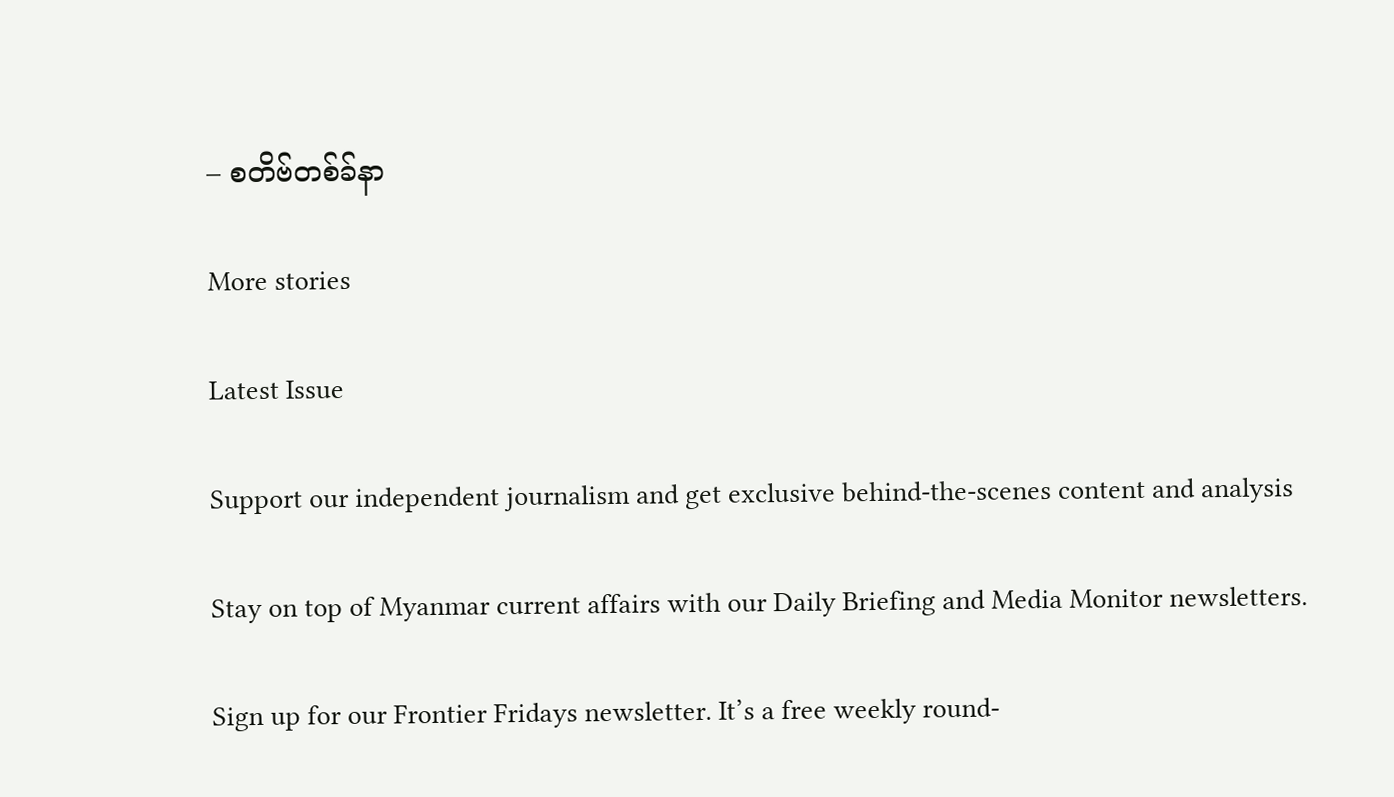– စတိဗ်တစ်ခ်နာ

More stories

Latest Issue

Support our independent journalism and get exclusive behind-the-scenes content and analysis

Stay on top of Myanmar current affairs with our Daily Briefing and Media Monitor newsletters.

Sign up for our Frontier Fridays newsletter. It’s a free weekly round-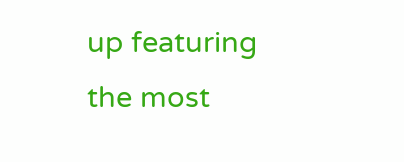up featuring the most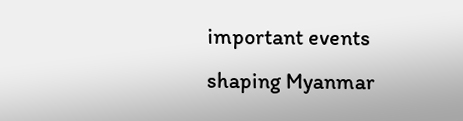important events shaping Myanmar